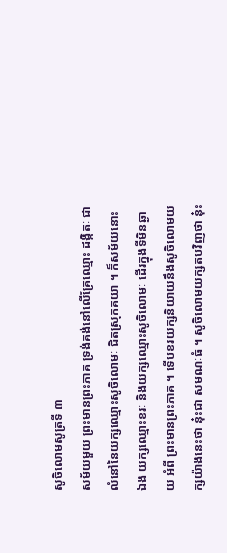សូចិលោមសូត្រទី ៣
សម័យមួយ ព្រះមានព្រះភាគ ទ្រង់គង់នៅលើគ្រែឈ្មោះ ដង្កិតៈ ជាលំនៅនៃយក្សឈ្មោះសូចិលោមៈ ជិតស្រុកគយា ។ ក៏សម័យនោះ ឯង យក្សឈ្មោះខរៈ និងយក្សឈ្មោះសូចិលោមៈ ដើរក្នុងទីមិនឆ្ងាយ អំពី ព្រះមានព្រះភាគ ។ ទើបខរយក្សនិយាយនឹងសូចិលោមយក្សយ៉ាងនេះថា នុ៎ះជា សមណៈធំ ។ សូចិលោមយក្សតបវិញថា នុ៎ះ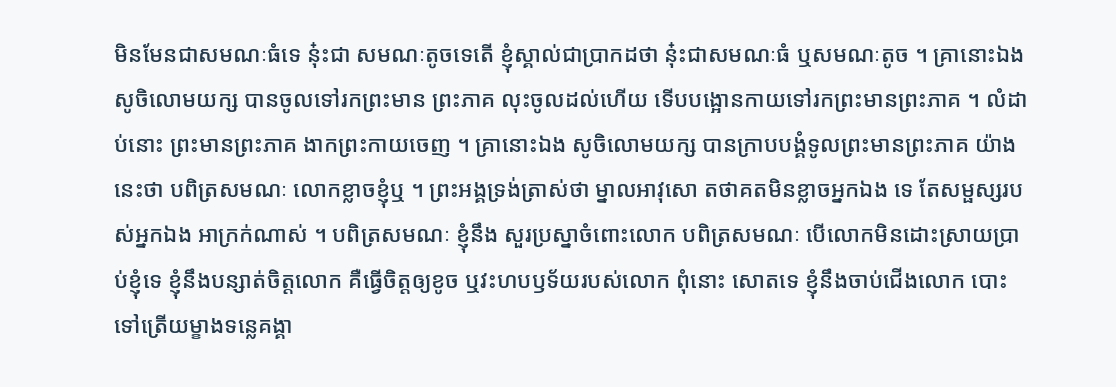មិនមែនជាសមណៈធំទេ នុ៎ះជា សមណៈតូចទេតើ ខ្ញុំស្គាល់ជាប្រាកដថា នុ៎ះជាសមណៈធំ ឬសមណៈតូច ។ គ្រានោះឯង សូចិលោមយក្ស បានចូលទៅរកព្រះមាន ព្រះភាគ លុះចូលដល់ហើយ ទើបបង្អោនកាយទៅរកព្រះមានព្រះភាគ ។ លំដាប់នោះ ព្រះមានព្រះភាគ ងាកព្រះកាយចេញ ។ គ្រានោះឯង សូចិលោមយក្ស បានក្រាបបង្គំទូលព្រះមានព្រះភាគ យ៉ាងនេះថា បពិត្រសមណៈ លោកខ្លាចខ្ញុំឬ ។ ព្រះអង្គទ្រង់ត្រាស់ថា ម្នាលអាវុសោ តថាគតមិនខ្លាចអ្នកឯង ទេ តែសម្ផស្សរបស់អ្នកឯង អាក្រក់ណាស់ ។ បពិត្រសមណៈ ខ្ញុំនឹង សួរប្រស្នាចំពោះលោក បពិត្រសមណៈ បើលោកមិនដោះស្រាយប្រាប់ខ្ញុំទេ ខ្ញុំនឹងបន្សាត់ចិត្តលោក គឺធ្វើចិត្តឲ្យខូច ឬវះហបឫទ័យរបស់លោក ពុំនោះ សោតទេ ខ្ញុំនឹងចាប់ជើងលោក បោះទៅត្រើយម្ខាងទន្លេគង្គា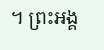។ ព្រះអង្គ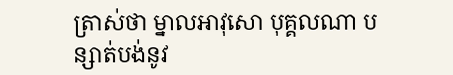ត្រាស់ថា ម្នាលអាវុសោ បុគ្គលណា បន្សាត់បង់នូវ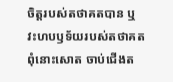ចិត្តរបស់តថាគតបាន ឬវះហបឫទ័យរបស់តថាគត ពុំនោះសោត ចាប់ជើងត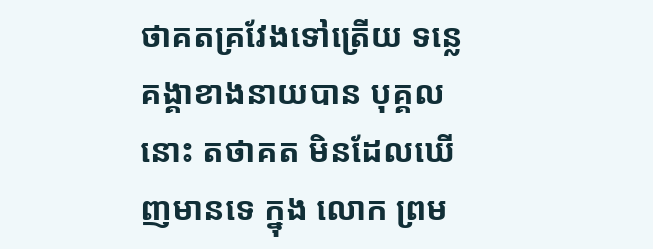ថាគតគ្រវែងទៅត្រើយ ទន្លេគង្គាខាងនាយបាន បុគ្គលនោះ តថាគត មិនដែលឃើញមានទេ ក្នុង លោក ព្រម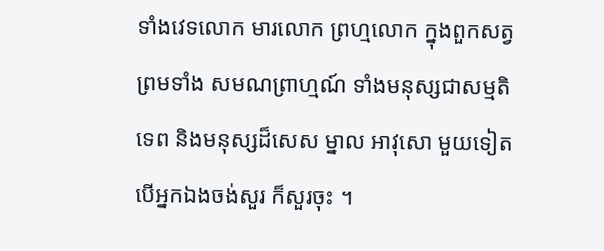ទាំងវេទលោក មារលោក ព្រហ្មលោក ក្នុងពួកសត្វ ព្រមទាំង សមណព្រាហ្មណ៍ ទាំងមនុស្សជាសម្មតិទេព និងមនុស្សដ៏សេស ម្នាល អាវុសោ មួយទៀត បើអ្នកឯងចង់សួរ ក៏សួរចុះ ។